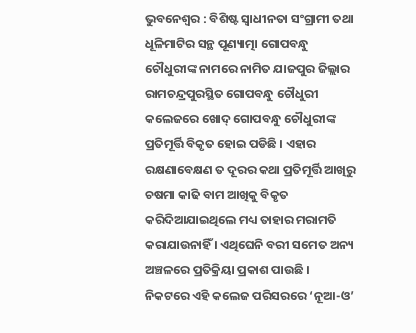ଭୁବନେଶ୍ୱର : ବିଶିଷ୍ଟ ସ୍ୱାଧୀନତା ସଂଗ୍ରାମୀ ତଥା ଧୂଳିମାଟିର ସନ୍ଥ ପୂଣ୍ୟାତ୍ମା ଗୋପବନ୍ଧୁ ଚୌଧୁରୀଙ୍କ ନାମରେ ନାମିତ ଯାଜପୁର ଜିଲ୍ଲାର ରାମଚନ୍ଦ୍ରପୁରସ୍ଥିତ ଗୋପବନ୍ଧୁ ଚୌଧୁରୀ କଲେଜରେ ଖୋଦ୍ ଗୋପବନ୍ଧୁ ଚୌଧୁରୀଙ୍କ ପ୍ରତିମୂର୍ତ୍ତି ବିକୃତ ହୋଇ ପଡିଛି । ଏହାର ରକ୍ଷଣାବେକ୍ଷଣ ତ ଦୂରର କଥା ପ୍ରତିମୂର୍ତ୍ତି ଆଖିରୁ ଚଷମା କାଢି ବାମ ଆଖିକୁ ବିକୃତ କରିଦିଆଯାଇଥିଲେ ମଧ୍ୟ ତାହାର ମରାମତି କରାଯାଉନାହିଁ । ଏଥିଘେନି ବରୀ ସମେତ ଅନ୍ୟ ଅଞ୍ଚଳରେ ପ୍ରତିକ୍ରିୟା ପ୍ରକାଶ ପାଉଛି ।
ନିକଟରେ ଏହି କଲେଜ ପରିସରରେ ‘ନୂଆ-ଓ’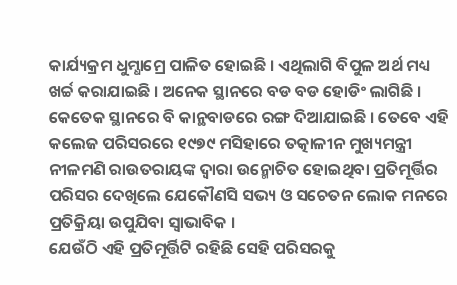କାର୍ଯ୍ୟକ୍ରମ ଧୁମ୍ଧାମ୍ରେ ପାଳିତ ହୋଇଛି । ଏଥିଲାଗି ବିପୁଳ ଅର୍ଥ ମଧ୍ୟ ଖର୍ଚ୍ଚ କରାଯାଇଛି । ଅନେକ ସ୍ଥାନରେ ବଡ ବଡ ହୋଡିଂ ଲାଗିଛି । କେତେକ ସ୍ଥାନରେ ବି କାନ୍ଥବାଡରେ ରଙ୍ଗ ଦିଆଯାଇଛି । ତେବେ ଏହି କଲେଜ ପରିସରରେ ୧୯୭୯ ମସିହାରେ ତତ୍କାଳୀନ ମୁଖ୍ୟମନ୍ତ୍ରୀ ନୀଳମଣି ରାଉତରାୟଙ୍କ ଦ୍ୱାରା ଉନ୍ମୋଚିତ ହୋଇଥିବା ପ୍ରତିମୂର୍ତ୍ତିର ପରିସର ଦେଖିଲେ ଯେକୌଣସି ସଭ୍ୟ ଓ ସଚେତନ ଲୋକ ମନରେ ପ୍ରତିକ୍ରିୟା ଉପୁଯିବା ସ୍ୱାଭାବିକ ।
ଯେଉଁଠି ଏହି ପ୍ରତିମୂର୍ତ୍ତିଟି ରହିଛି ସେହି ପରିସରକୁ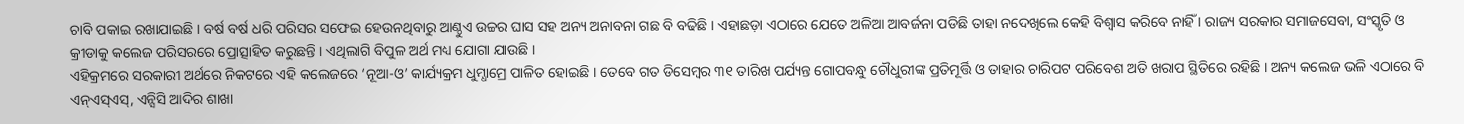ଚାବି ପକାଇ ରଖାଯାଇଛି । ବର୍ଷ ବର୍ଷ ଧରି ପରିସର ସଫେଇ ହେଉନଥିବାରୁ ଆଣ୍ଠୁଏ ଉଚ୍ଚର ଘାସ ସହ ଅନ୍ୟ ଅନାବନା ଗଛ ବି ବଢିଛି । ଏହାଛଡ଼ା ଏଠାରେ ଯେତେ ଅଳିଆ ଆବର୍ଜନା ପଡିଛି ତାହା ନଦେଖିଲେ କେହି ବିଶ୍ୱାସ କରିବେ ନାହିଁ । ରାଜ୍ୟ ସରକାର ସମାଜସେବା, ସଂସ୍କୃତି ଓ କ୍ରୀଡାକୁ କଲେଜ ପରିସରରେ ପ୍ରୋତ୍ସାହିତ କରୁଛନ୍ତି । ଏଥିଲାଗି ବିପୁଳ ଅର୍ଥ ମଧ୍ୟ ଯୋଗା ଯାଉଛି ।
ଏହିକ୍ରମରେ ସରକାରୀ ଅର୍ଥରେ ନିକଟରେ ଏହି କଲେଜରେ ‘ନୂଆ-ଓ’ କାର୍ଯ୍ୟକ୍ରମ ଧୁମ୍ଧାମ୍ରେ ପାଳିତ ହୋଇଛି । ତେବେ ଗତ ଡିସେମ୍ବର ୩୧ ତାରିଖ ପର୍ଯ୍ୟନ୍ତ ଗୋପବନ୍ଧୁ ଚୌଧୁରୀଙ୍କ ପ୍ରତିମୂର୍ତ୍ତି ଓ ତାହାର ଚାରିପଟ ପରିବେଶ ଅତି ଖରାପ ସ୍ଥିତିରେ ରହିଛି । ଅନ୍ୟ କଲେଜ ଭଳି ଏଠାରେ ବି ଏନ୍ଏସ୍ଏସ୍, ଏନ୍ସିସି ଆଦିର ଶାଖା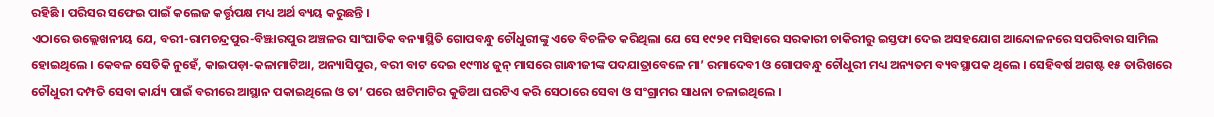ରହିଛି । ପରିସର ସଫେଇ ପାଇଁ କଲେଜ କର୍ତ୍ତୃପକ୍ଷ ମଧ୍ୟ ଅର୍ଥ ବ୍ୟୟ କରୁଛନ୍ତି ।
ଏଠାରେ ଉଲ୍ଲେଖନୀୟ ଯେ, ବରୀ-ରାମଚନ୍ଦ୍ରପୁର-ବିଞ୍ଝାରପୁର ଅଞ୍ଚଳର ସାଂଘାତିକ ବନ୍ୟାସ୍ଥିତି ଗୋପବନ୍ଧୁ ଚୌଧୁରୀଙ୍କୁ ଏତେ ବିଚଳିତ କରିଥିଲା ଯେ ସେ ୧୯୨୧ ମସିହାରେ ସରକାରୀ ଚାକିରୀରୁ ଇସ୍ତଫା ଦେଇ ଅସହଯୋଗ ଆନ୍ଦୋଳନରେ ସପରିବାର ସାମିଲ ହୋଇଥିଲେ । କେବଳ ସେତିକି ନୁହେଁ, କାଇପଡ଼ା-କଳାମାଟିଆ, ଅନ୍ୟାସିପୁର, ବରୀ ବାଟ ଦେଇ ୧୯୩୪ ଜୁନ୍ ମାସରେ ଗାନ୍ଧୀଜୀଙ୍କ ପଦଯାତ୍ରାବେଳେ ମା’ ରମାଦେବୀ ଓ ଗୋପବନ୍ଧୁ ଚୌଧୁରୀ ମଧ୍ୟ ଅନ୍ୟତମ ବ୍ୟବସ୍ଥାପକ ଥିଲେ । ସେହିବର୍ଷ ଅଗଷ୍ଟ ୧୫ ତାରିଖରେ ଚୌଧୁରୀ ଦମ୍ପତି ସେବା କାର୍ଯ୍ୟ ପାଇଁ ବରୀରେ ଆସ୍ଥାନ ପକାଇଥିଲେ ଓ ତା’ ପରେ ଝାଟିମାଟିର କୁଡିଆ ଘରଟିଏ କରି ସେଠାରେ ସେବା ଓ ସଂଗ୍ରାମର ସାଧନା ଚଳାଇଥିଲେ ।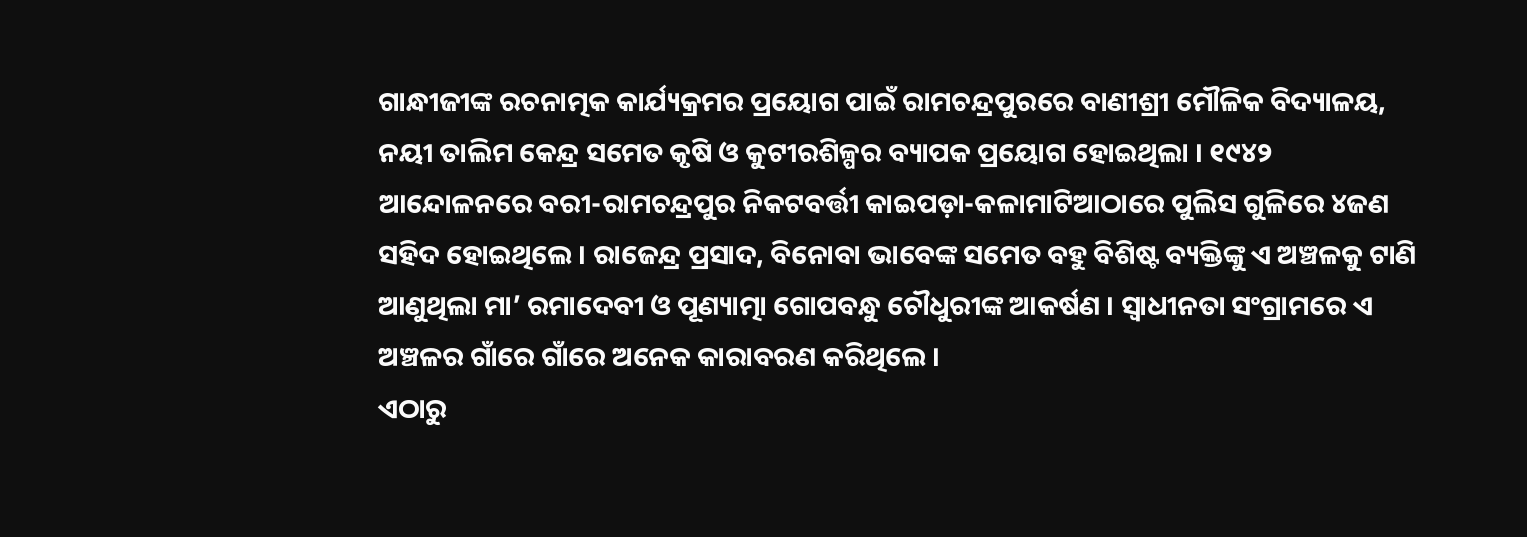ଗାନ୍ଧୀଜୀଙ୍କ ରଚନାତ୍ମକ କାର୍ଯ୍ୟକ୍ରମର ପ୍ରୟୋଗ ପାଇଁ ରାମଚନ୍ଦ୍ରପୁରରେ ବାଣୀଶ୍ରୀ ମୌଳିକ ବିଦ୍ୟାଳୟ, ନୟୀ ତାଲିମ କେନ୍ଦ୍ର ସମେତ କୃଷି ଓ କୁଟୀରଶିଳ୍ପର ବ୍ୟାପକ ପ୍ରୟୋଗ ହୋଇଥିଲା । ୧୯୪୨ ଆନ୍ଦୋଳନରେ ବରୀ-ରାମଚନ୍ଦ୍ରପୁର ନିକଟବର୍ତ୍ତୀ କାଇପଡ଼ା-କଳାମାଟିଆଠାରେ ପୁଲିସ ଗୁଳିରେ ୪ଜଣ ସହିଦ ହୋଇଥିଲେ । ରାଜେନ୍ଦ୍ର ପ୍ରସାଦ, ବିନୋବା ଭାବେଙ୍କ ସମେତ ବହୁ ବିଶିଷ୍ଟ ବ୍ୟକ୍ତିଙ୍କୁ ଏ ଅଞ୍ଚଳକୁ ଟାଣି ଆଣୁଥିଲା ମା’ ରମାଦେବୀ ଓ ପୂଣ୍ୟାତ୍ମା ଗୋପବନ୍ଧୁ ଚୌଧୁରୀଙ୍କ ଆକର୍ଷଣ । ସ୍ୱାଧୀନତା ସଂଗ୍ରାମରେ ଏ ଅଞ୍ଚଳର ଗାଁରେ ଗାଁରେ ଅନେକ କାରାବରଣ କରିଥିଲେ ।
ଏଠାରୁ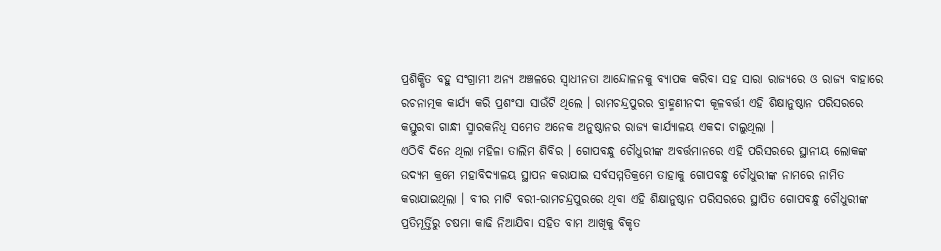ପ୍ରଶିକ୍ଷିତ ବହୁ ସଂଗ୍ରାମୀ ଅନ୍ୟ ଅଞ୍ଚଳରେ ସ୍ୱାଧୀନତା ଆନ୍ଦୋଳନକୁ ବ୍ୟାପକ କରିବା ସହ ସାରା ରାଜ୍ୟରେ ଓ ରାଜ୍ୟ ବାହାରେ ରଚନାତ୍ମକ କାର୍ଯ୍ୟ କରି ପ୍ରଶଂସା ସାଉଁଟି ଥିଲେ । ରାମଚନ୍ଦ୍ରପୁରର ବ୍ରାହ୍ମଣୀନଦୀ କୂଳବର୍ତ୍ତୀ ଏହି ଶିକ୍ଷାନୁଷ୍ଠାନ ପରିସରରେ କସ୍ତୁରବା ଗାନ୍ଧୀ ସ୍ମାରକନିଧି ସମେତ ଅନେକ ଅନୁଷ୍ଠାନର ରାଜ୍ୟ କାର୍ଯ୍ୟାଳୟ ଏକଦା ଚାଲୁଥିଲା ।
ଏଠିବି ଦିନେ ଥିଲା ମହିଳା ତାଲିମ ଶିବିର । ଗୋପବନ୍ଧୁ ଚୌଧୁରୀଙ୍କ ଅବର୍ତ୍ତମାନରେ ଏହି ପରିସରରେ ସ୍ଥାନୀୟ ଲୋକଙ୍କ ଉଦ୍ୟମ କ୍ରମେ ମହାବିଦ୍ୟାଳୟ ସ୍ଥାପନ କରାଯାଇ ସର୍ବସମ୍ମତିକ୍ରମେ ତାହାକୁ ଗୋପବନ୍ଧୁ ଚୌଧୁରୀଙ୍କ ନାମରେ ନାମିତ କରାଯାଇଥିଲା । ବୀର ମାଟି ବରୀ-ରାମଚନ୍ଦ୍ରପୁରରେ ଥିବା ଏହି ଶିକ୍ଷାନୁଷ୍ଠାନ ପରିସରରେ ସ୍ଥାପିତ ଗୋପବନ୍ଧୁ ଚୌଧୁରୀଙ୍କ ପ୍ରତିମୂର୍ତ୍ତିରୁ ଚଷମା କାଢି ନିଆଯିବା ସହିତ ବାମ ଆଖିକୁ ବିକୃତ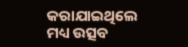କରାଯାଇଥିଲେ ମଧ୍ୟ ଉତ୍ସବ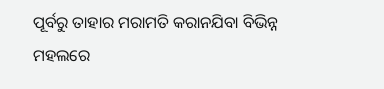ପୂର୍ବରୁ ତାହାର ମରାମତି କରାନଯିବା ବିଭିନ୍ନ ମହଲରେ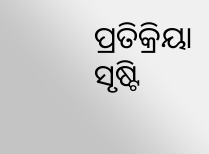ପ୍ରତିକ୍ରିୟା ସୃଷ୍ଟି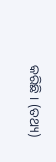କରିଛି । (ତଥ୍ୟ)